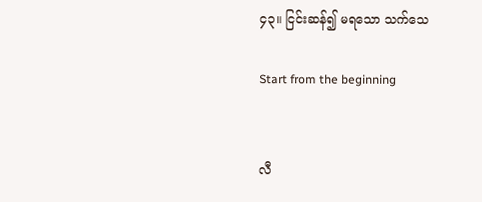၄၃။ ငြင်းဆန်၍ မရသော သက်သေ

Start from the beginning


လီ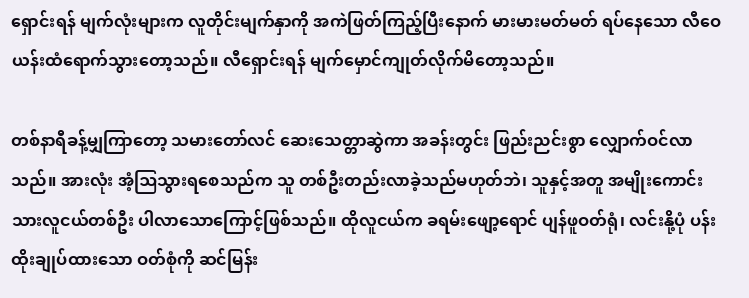ရှောင်းရန် မျက်လုံးများက လူတိုင်းမျက်နှာကို အကဲဖြတ်ကြည့်ပြီးနောက် မားမားမတ်မတ် ရပ်နေသော လီဝေယန်းထံရောက်သွားတော့သည်။ လီရှောင်းရန် မျက်မှောင်ကျုတ်လိုက်မိတော့သည်။

တစ်နာရီခန့်မျှကြာတော့ သမားတော်လင် ဆေးသေတ္တာဆွဲကာ အခန်းတွင်း ဖြည်းညင်းစွာ လျှောက်ဝင်လာသည်။ အားလုံး အံ့ဩသွားရစေသည်က သူ တစ်ဦးတည်းလာခဲ့သည်မဟုတ်ဘဲ၊ သူနှင့်အတူ အမျိုးကောင်းသားလူငယ်တစ်ဦး ပါလာသောကြောင့်ဖြစ်သည်။ ထိုလူငယ်က ခရမ်းဖျော့ရောင် ပျန်ဖူဝတ်ရုံ၊ လင်းနို့ပုံ ပန်းထိုးချုပ်ထားသော ဝတ်စုံကို ဆင်မြန်း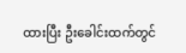ထားပြီး ဦးခေါင်းထက်တွင်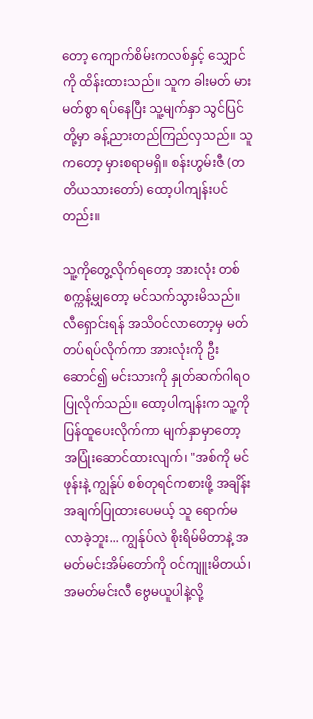တော့ ကျောက်စိမ်းကလစ်နှင့် သျှောင်ကို ထိန်းထားသည်။ သူက ခါးမတ် မားမတ်စွာ ရပ်နေပြီး သူ့မျက်နှာ သွင်ပြင်တို့မှာ ခန့်ညားတည်ကြည်လှသည်။ သူကတော့ မှားစရာမရှိ။ စန်းဟွမ်းဇီ (တတိယသားတော်) ထော့ပါကျန်းပင်တည်း။

သူ့ကိုတွေ့လိုက်ရတော့ အားလုံး တစ်စက္ကန့်မျှတော့ မင်သက်သွားမိသည်။ လီရှောင်းရန် အသိဝင်လာတော့မှ မတ်တပ်ရပ်လိုက်ကာ အားလုံးကို ဦးဆောင်၍ မင်းသားကို နှုတ်ဆက်ဂါရဝပြုလိုက်သည်။ ထော့ပါကျန်းက သူ့ကို ပြန်ထူပေးလိုက်ကာ မျက်နှာမှာတော့ အပြုံးဆောင်ထားလျက်၊ "အစ်ကို မင်ဖုန်းနဲ့ ကျွန်ုပ် စစ်တုရင်ကစားဖို့ အချိန်းအချက်ပြုထားပေမယ့် သူ ရောက်မလာခဲ့ဘူး... ကျွန်ုပ်လဲ စိုးရိမ်မိတာနဲ့ အမတ်မင်းအိမ်တော်ကို ဝင်ကျူးမိတယ်၊ အမတ်မင်းလီ ဗွေမယူပါနဲ့လို့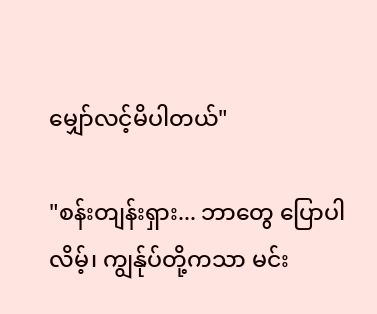မျှော်လင့်မိပါတယ်"

"စန်းတျန်းရှား... ဘာတွေ ပြောပါလိမ့်၊ ကျွန်ုပ်တို့ကသာ မင်း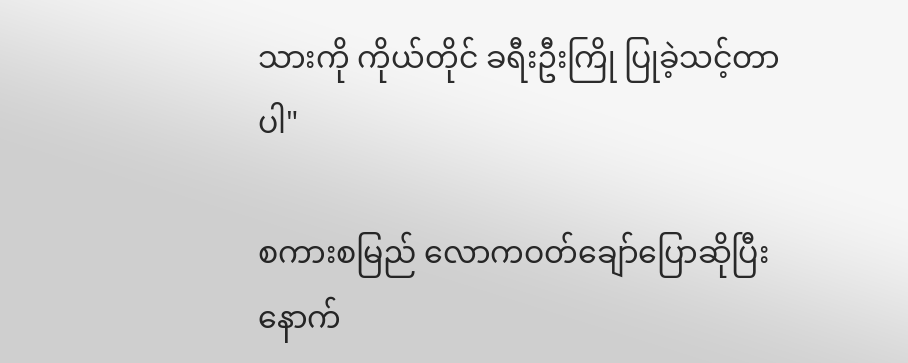သားကို ကိုယ်တိုင် ခရီးဦးကြို ပြုခဲ့သင့်တာပါ"

စကားစမြည် လောကဝတ်ချော်ပြောဆိုပြီးနောက်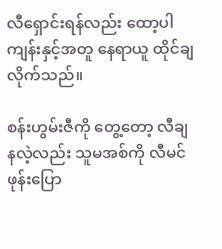လီရှောင်းရန်လည်း ထော့ပါကျန်းနှင့်အတူ နေရာယူ ထိုင်ချလိုက်သည်။

စန်းဟွမ်းဇီကို တွေ့တော့ လီချနလဲ့လည်း သူမအစ်ကို လီမင်ဖုန်းပြော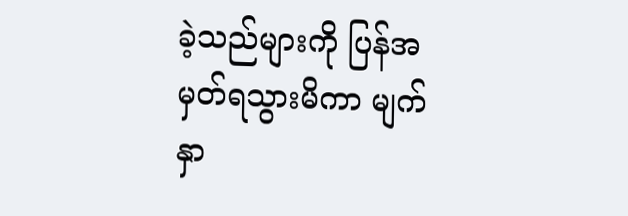ခဲ့သည်များကို ပြန်အမှတ်ရသွားမိကာ မျက်နှာ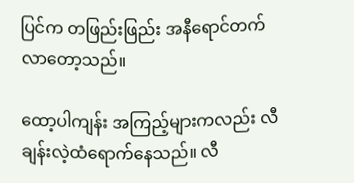ပြင်က တဖြည်းဖြည်း အနီရောင်တက်လာတော့သည်။

ထော့ပါကျန်း အကြည့်များကလည်း လီချန်းလဲ့ထံရောက်နေသည်။ လီ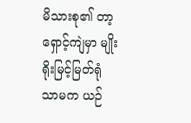မိသားစု၏ တာ့ရှောင့်ကျဲမှာ မျိုးရိုးမြင့်မြတ်ရုံသာမက ယဉ်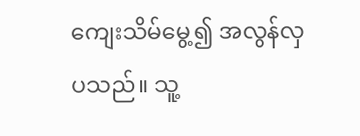ကျေးသိမ်မွေ့၍ အလွန်လှပသည်။ သူ့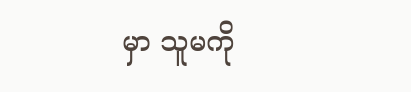မှာ သူမကို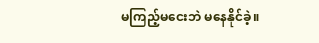မကြည့်မငေးဘဲ မနေနိုင်ခဲ့။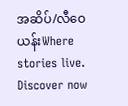အဆိပ်/လီဝေယန်းWhere stories live. Discover now